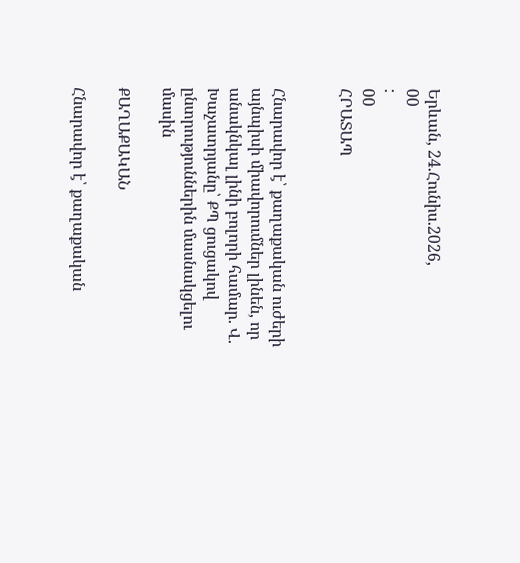Երևան, 24.Հունիս.2026,
00
:
00
ՀՐԱՏԱՊ


Հնարավոր է՝ քաղաքական ուժերի այնպիսի միավորումներ լինեն, որ անակնկալ լինի բոլորի համար. Վ. Խաչատրյանը՝ ՔՊ ցուցակով ընտրություններին մասնակցելու մասին

ՔԱՂԱՔԱԿԱՆ

Հնարավոր է՝ քաղաքական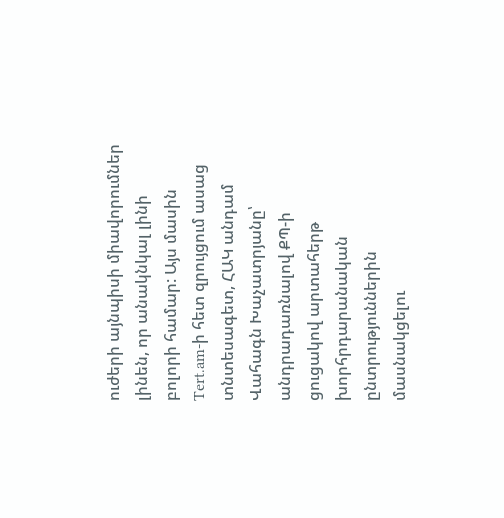ուժերի այնպիսի միավորումներ լինեն, որ անակնկալ լինի բոլորի համար: Այս մասին Tert.am-ի հետ զրույցում ասաց տնտեսագետ, ՀԱԿ անդամ Վահագն Խաչատրյանը՝ անդրադառնալով ՔՊ-ի ցուցակով արտահերթ խորհրդարանական ընտրություններին մասնակցելու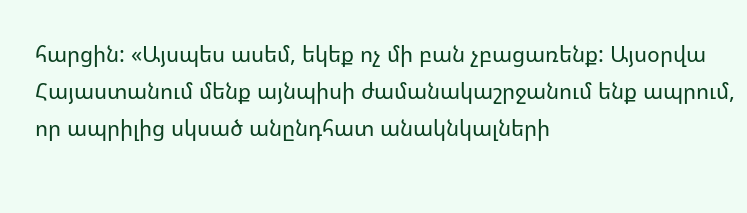հարցին: «Այսպես ասեմ, եկեք ոչ մի բան չբացառենք: Այսօրվա Հայաստանում մենք այնպիսի ժամանակաշրջանում ենք ապրում, որ ապրիլից սկսած անընդհատ անակնկալների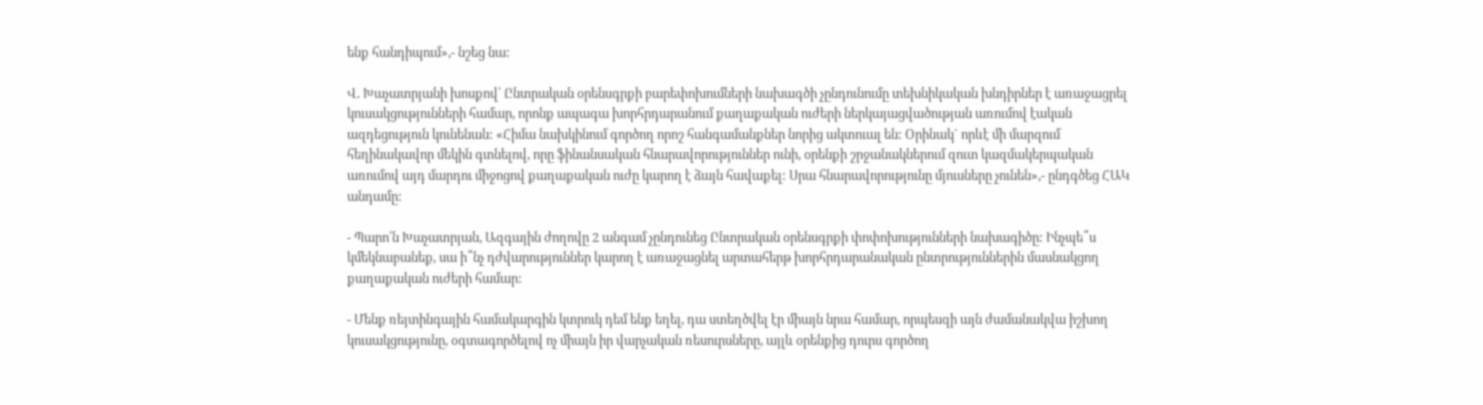ենք հանդիպում»,- նշեց նա:

Վ. Խաչատրյանի խոսքով՝ Ընտրական օրենսգրքի բարեփոխումների նախագծի չընդունումը տեխնիկական խնդիրներ է առաջացրել կուսակցությունների համար, որոնք ապագա խորհրդարանում քաղաքական ուժերի ներկայացվածության առումով էական ազդեցություն կունենան: «Հիմա նախկինում գործող որոշ հանգամանքներ նորից ակտուալ են: Օրինակ` որևէ մի մարզում հեղինակավոր մեկին գտնելով, որը ֆինանսական հնարավորություններ ունի, օրենքի շրջանակներում զուտ կազմակերպական առումով այդ մարդու միջոցով քաղաքական ուժը կարող է ձայն հավաքել: Սրա հնարավորությունը մյուսները չունեն»,- ընդգծեց ՀԱԿ անդամը:

- Պարո՛ն Խաչատրյան, Ազգային ժողովը 2 անգամ չընդունեց Ընտրական օրենսգրքի փոփոխությունների նախագիծը: Ինչպե՞ս կմեկնաբանեք, սա ի՞նչ դժվարություններ կարող է առաջացնել արտահերթ խորհրդարանական ընտրություններին մասնակցող քաղաքական ուժերի համար:

- Մենք ռեյտինգային համակարգին կտրուկ դեմ ենք եղել, դա ստեղծվել էր միայն նրա համար, որպեսզի այն ժամանակվա իշխող կուսակցությունը, օգտագործելով ոչ միայն իր վարչական ռեսուրսները, այլև օրենքից դուրս գործող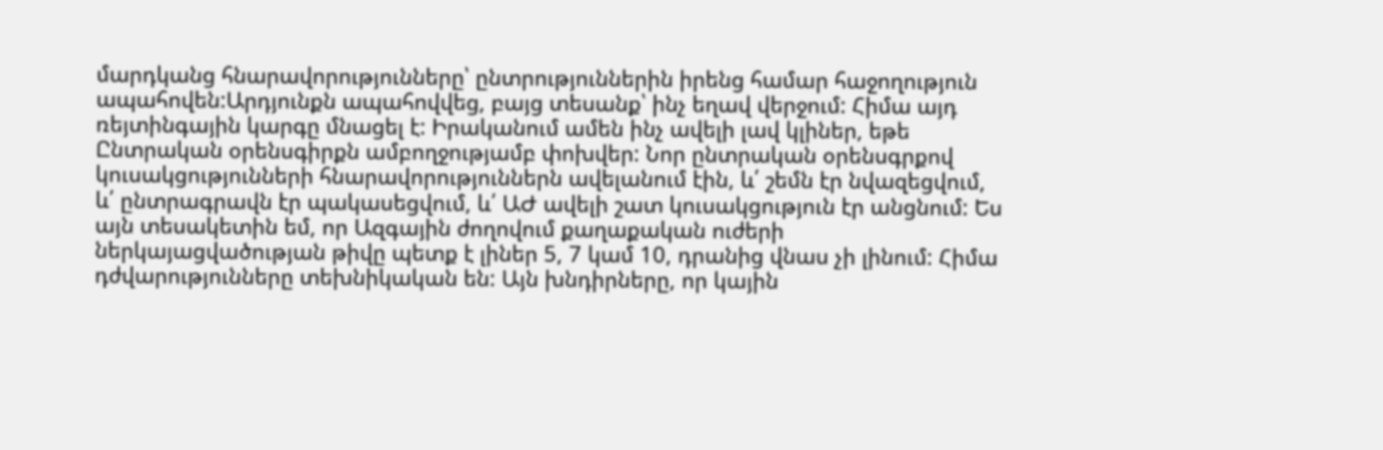մարդկանց հնարավորությունները՝ ընտրություններին իրենց համար հաջողություն ապահովեն:Արդյունքն ապահովվեց, բայց տեսանք՝ ինչ եղավ վերջում: Հիմա այդ ռեյտինգային կարգը մնացել է: Իրականում ամեն ինչ ավելի լավ կլիներ, եթե Ընտրական օրենսգիրքն ամբողջությամբ փոխվեր: Նոր ընտրական օրենսգրքով կուսակցությունների հնարավորություններն ավելանում էին, և՛ շեմն էր նվազեցվում, և՛ ընտրագրավն էր պակասեցվում, և՛ ԱԺ ավելի շատ կուսակցություն էր անցնում: Ես այն տեսակետին եմ, որ Ազգային ժողովում քաղաքական ուժերի ներկայացվածության թիվը պետք է լիներ 5, 7 կամ 10, դրանից վնաս չի լինում: Հիմա դժվարությունները տեխնիկական են: Այն խնդիրները, որ կային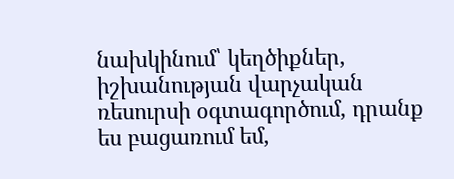նախկինում՝ կեղծիքներ, իշխանության վարչական ռեսուրսի օգտագործում, դրանք ես բացառում եմ,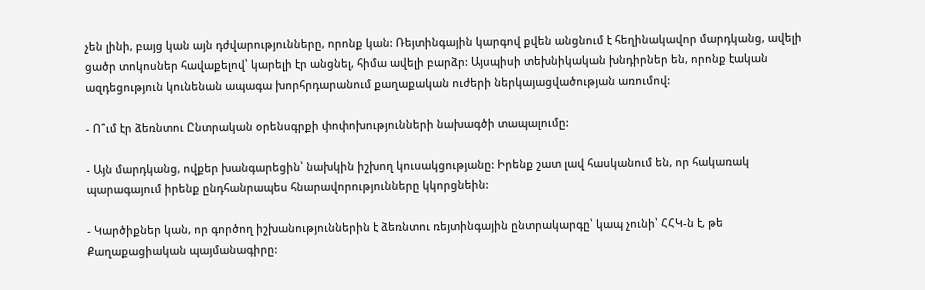չեն լինի, բայց կան այն դժվարությունները, որոնք կան: Ռեյտինգային կարգով քվեն անցնում է հեղինակավոր մարդկանց, ավելի ցածր տոկոսներ հավաքելով՝ կարելի էր անցնել, հիմա ավելի բարձր: Այսպիսի տեխնիկական խնդիրներ են, որոնք էական ազդեցություն կունենան ապագա խորհրդարանում քաղաքական ուժերի ներկայացվածության առումով:

- Ո՞ւմ էր ձեռնտու Ընտրական օրենսգրքի փոփոխությունների նախագծի տապալումը:

- Այն մարդկանց, ովքեր խանգարեցին՝ նախկին իշխող կուսակցությանը: Իրենք շատ լավ հասկանում են, որ հակառակ պարագայում իրենք ընդհանրապես հնարավորությունները կկորցնեին:

- Կարծիքներ կան, որ գործող իշխանություններին է ձեռնտու ռեյտինգային ընտրակարգը՝ կապ չունի՝ ՀՀԿ-ն է, թե Քաղաքացիական պայմանագիրը: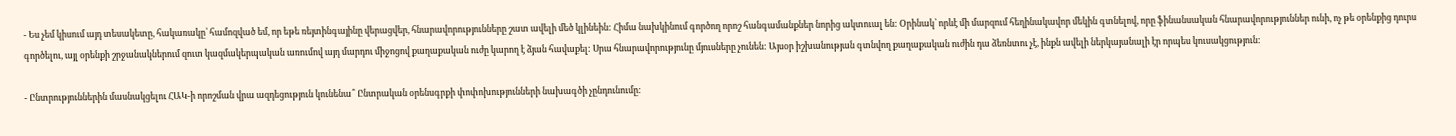- Ես չեմ կիսում այդ տեսակետը, հակառակը՝ համոզված եմ, որ եթե ռեյտինգայինը վերացվեր, հնարավորությունները շատ ավելի մեծ կլինեին: Հիմա նախկինում գործող որոշ հանգամանքներ նորից ակտուալ են: Օրինակ՝ որևէ մի մարզում հեղինակավոր մեկին գտնելով, որը ֆինանսական հնարավորություններ ունի, ոչ թե օրենքից դուրս գործելու, այլ օրենքի շրջանակներում զուտ կազմակերպական առումով այդ մարդու միջոցով քաղաքական ուժը կարող է ձյան հավաքել: Սրա հնարավորությունը մյուսները չունեն: Այսօր իշխանության գտնվող քաղաքական ուժին դա ձեռնտու չէ, ինքն ավելի ներկայանալի էր որպես կուսակցություն:

- Ընտրություններին մասնակցելու ՀԱԿ-ի որոշման վրա ազդեցություն կունենա՞ Ընտրական օրենսգրքի փոփոխությունների նախագծի չընդունումը: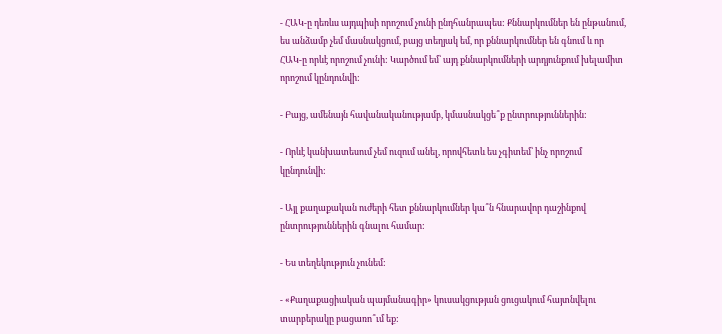- ՀԱԿ-ը դեռևս այդպիսի որոշում չունի ընդհանրապես: Քննարկումներ են ընթանում, ես անձամբ չեմ մասնակցում, բայց տեղյակ եմ, որ քննարկումներ են գնում և որ ՀԱԿ-ը որևէ որոշում չունի: Կարծում եմ՝ այդ քննարկումների արդյունքում խելամիտ որոշում կընդունվի:

- Բայց, ամենայն հավանականությամբ, կմասնակցե՞ք ընտրություններին:

- Որևէ կանխատեսում չեմ ուզում անել, որովհետև ես չգիտեմ՝ ինչ որոշում կընդունվի:

- Այլ քաղաքական ուժերի հետ քննարկումներ կա՞ն հնարավոր դաշինքով ընտրություններին գնալու համար:

- Ես տեղեկություն չունեմ:

- «Քաղաքացիական պայմանագիր» կուսակցության ցուցակում հայտնվելու տարբերակը բացառո՞ւմ եք: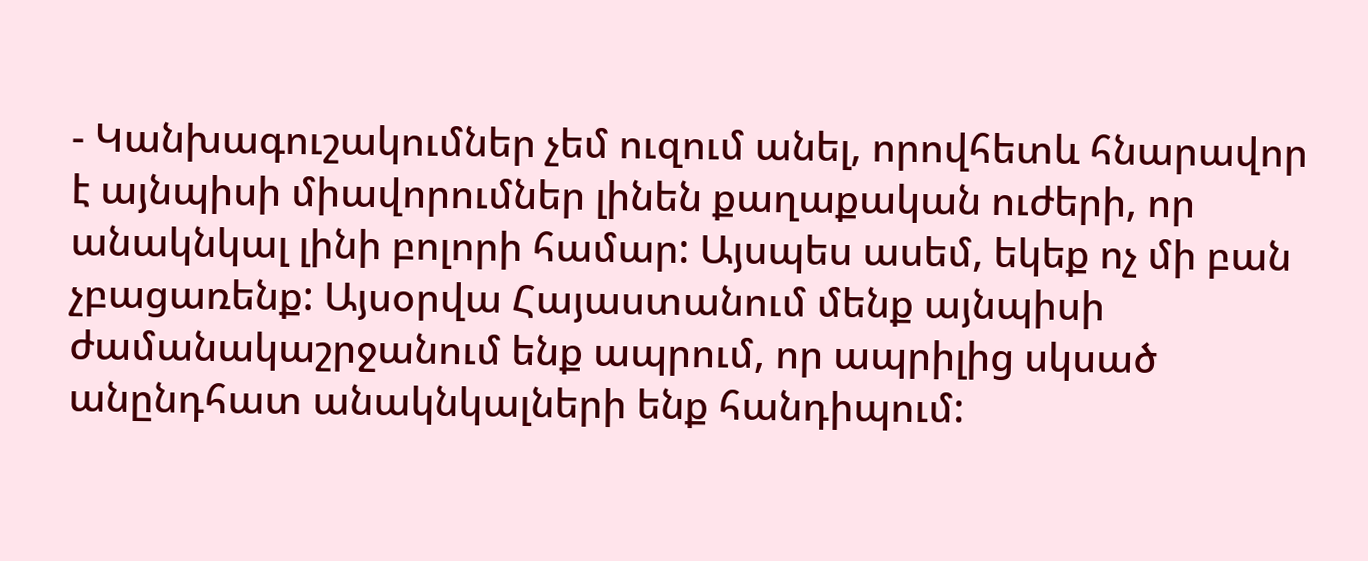- Կանխագուշակումներ չեմ ուզում անել, որովհետև հնարավոր է այնպիսի միավորումներ լինեն քաղաքական ուժերի, որ անակնկալ լինի բոլորի համար: Այսպես ասեմ, եկեք ոչ մի բան չբացառենք: Այսօրվա Հայաստանում մենք այնպիսի ժամանակաշրջանում ենք ապրում, որ ապրիլից սկսած անընդհատ անակնկալների ենք հանդիպում: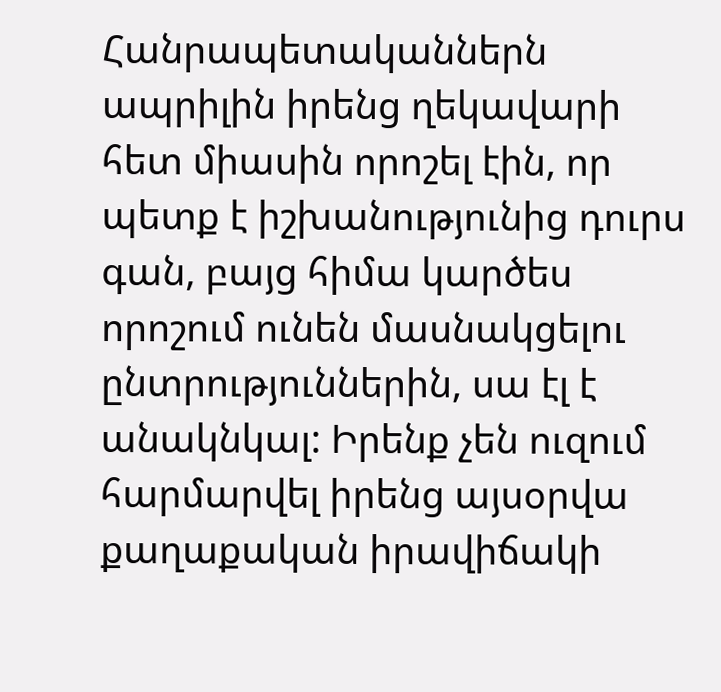Հանրապետականներն ապրիլին իրենց ղեկավարի հետ միասին որոշել էին, որ պետք է իշխանությունից դուրս գան, բայց հիմա կարծես որոշում ունեն մասնակցելու ընտրություններին, սա էլ է անակնկալ: Իրենք չեն ուզում հարմարվել իրենց այսօրվա քաղաքական իրավիճակի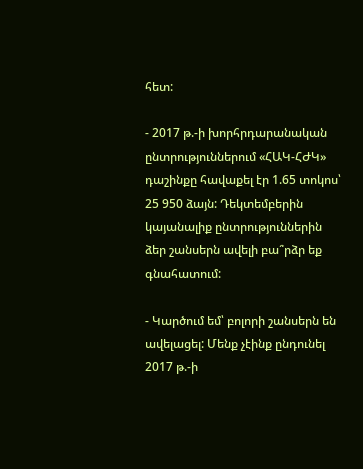հետ:

- 2017 թ.-ի խորհրդարանական ընտրություններում «ՀԱԿ-ՀԺԿ» դաշինքը հավաքել էր 1.65 տոկոս՝ 25 950 ձայն: Դեկտեմբերին կայանալիք ընտրություններին ձեր շանսերն ավելի բա՞րձր եք գնահատում:

- Կարծում եմ՝ բոլորի շանսերն են ավելացել: Մենք չէինք ընդունել 2017 թ.-ի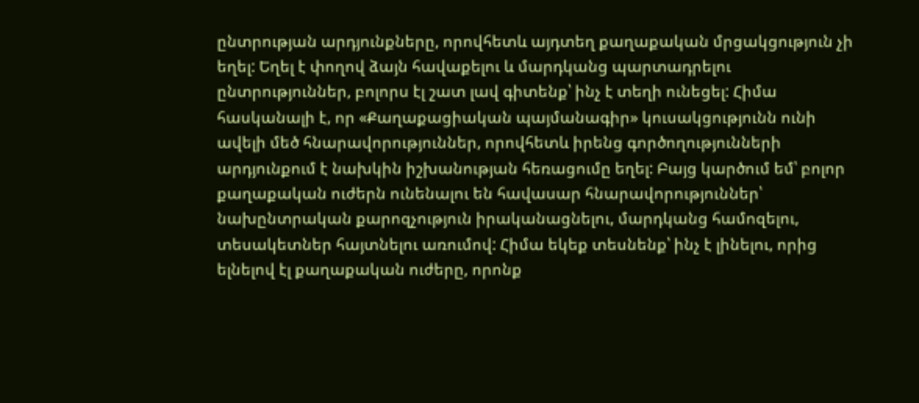ընտրության արդյունքները, որովհետև այդտեղ քաղաքական մրցակցություն չի եղել: Եղել է փողով ձայն հավաքելու և մարդկանց պարտադրելու ընտրություններ, բոլորս էլ շատ լավ գիտենք՝ ինչ է տեղի ունեցել: Հիմա հասկանալի է, որ «Քաղաքացիական պայմանագիր» կուսակցությունն ունի ավելի մեծ հնարավորություններ, որովհետև իրենց գործողությունների արդյունքում է նախկին իշխանության հեռացումը եղել: Բայց կարծում եմ՝ բոլոր քաղաքական ուժերն ունենալու են հավասար հնարավորություններ՝ նախընտրական քարոզչություն իրականացնելու, մարդկանց համոզելու, տեսակետներ հայտնելու առումով: Հիմա եկեք տեսնենք՝ ինչ է լինելու, որից ելնելով էլ քաղաքական ուժերը, որոնք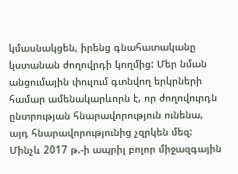կմասնակցեն, իրենց գնահատականը կստանան ժողովրդի կողմից: Մեր նման անցումային փուլում գտնվող երկրների համար ամենակարևորն է, որ ժողովուրդն ընտրության հնարավորություն ունենա, այդ հնարավորությունից չզրկեն մեզ: Մինչև 2017 թ.-ի ապրիլ բոլոր միջազգային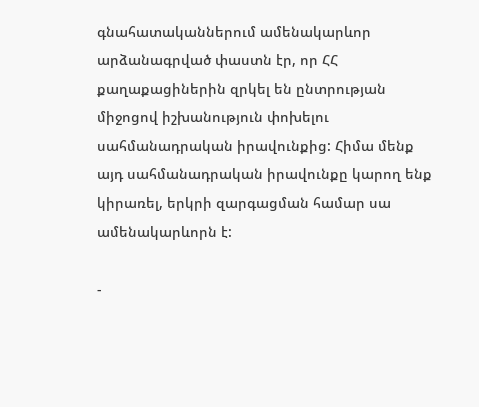գնահատականներում ամենակարևոր արձանագրված փաստն էր, որ ՀՀ քաղաքացիներին զրկել են ընտրության միջոցով իշխանություն փոխելու սահմանադրական իրավունքից: Հիմա մենք այդ սահմանադրական իրավունքը կարող ենք կիրառել, երկրի զարգացման համար սա ամենակարևորն է:

-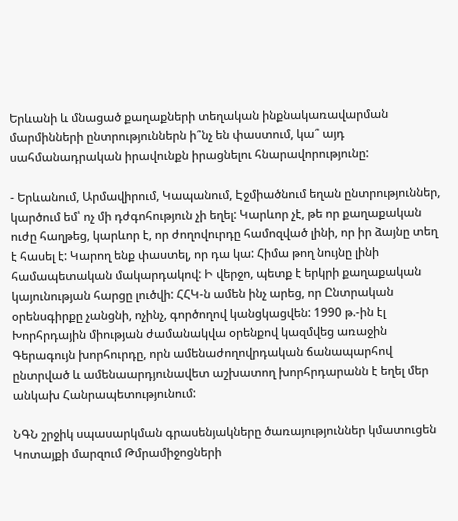Երևանի և մնացած քաղաքների տեղական ինքնակառավարման մարմինների ընտրություններն ի՞նչ են փաստում, կա՞ այդ սահմանադրական իրավունքն իրացնելու հնարավորությունը:

- Երևանում, Արմավիրում, Կապանում, Էջմիածնում եղան ընտրություններ, կարծում եմ՝ ոչ մի դժգոհություն չի եղել: Կարևոր չէ, թե որ քաղաքական ուժը հաղթեց, կարևոր է, որ ժողովուրդը համոզված լինի, որ իր ձայնը տեղ է հասել է: Կարող ենք փաստել, որ դա կա: Հիմա թող նույնը լինի համապետական մակարդակով: Ի վերջո, պետք է երկրի քաղաքական կայունության հարցը լուծվի: ՀՀԿ-ն ամեն ինչ արեց, որ Ընտրական օրենսգիրքը չանցնի, ոչինչ, գործողով կանցկացվեն: 1990 թ.-ին էլ Խորհրդային միության ժամանակվա օրենքով կազմվեց առաջին Գերագույն խորհուրդը, որն ամենաժողովրդական ճանապարհով ընտրված և ամենաարդյունավետ աշխատող խորհրդարանն է եղել մեր անկախ Հանրապետությունում:

ՆԳՆ շրջիկ սպասարկման գրասենյակները ծառայություններ կմատուցեն Կոտայքի մարզում Թմրամիջոցների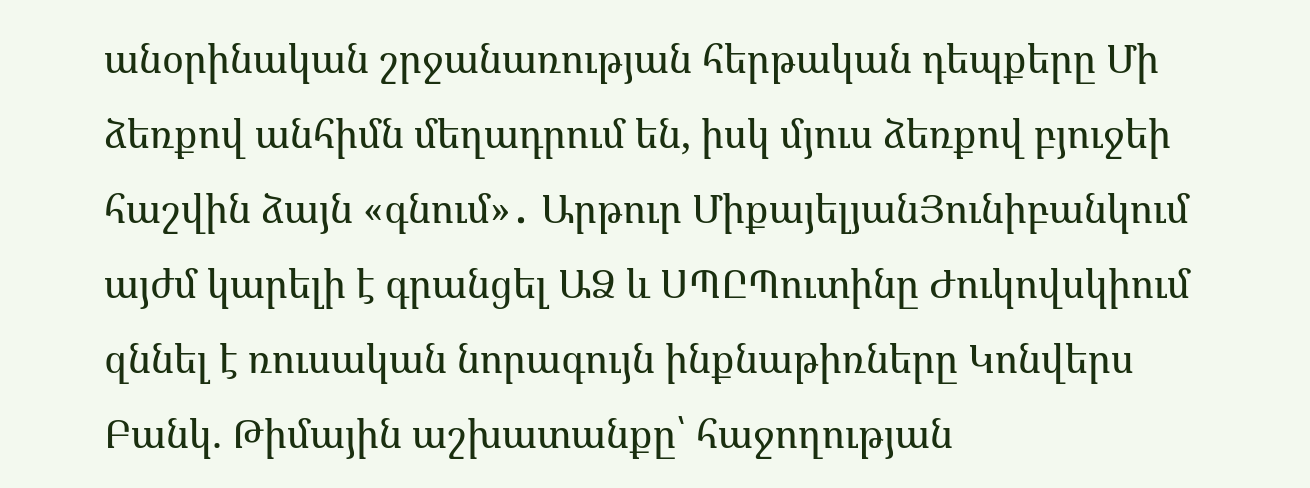անօրինական շրջանառության հերթական դեպքերը Մի ձեռքով անհիմն մեղադրում են, իսկ մյուս ձեռքով բյուջեի հաշվին ձայն «գնում»․ Արթուր ՄիքայելյանՅունիբանկում այժմ կարելի է գրանցել ԱՁ և ՍՊԸՊուտինը Ժուկովսկիում զննել է ռուսական նորագույն ինքնաթիռները Կոնվերս Բանկ. Թիմային աշխատանքը՝ հաջողության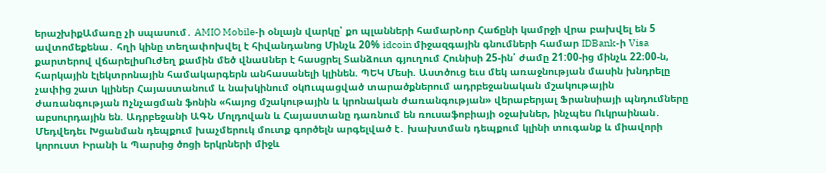երաշխիքԱմառը չի սպասում․ AMIO Mobile-ի օնլայն վարկը՝ քո պլանների համարՆոր Հաճընի կամրջի վրա բախվել են 5 ավտոմեքենա․ հղի կինը տեղափոխվել է հիվանդանոց Մինչև 20% idcoin միջազգային գնումների համար IDBank-ի Visa քարտերով վճարելիսՈւժեղ քամին մեծ վնաuներ է հասցրել Տանձուտ գյուղում Հունիսի 25-ին՝ ժամը 21:00-ից մինչև 22։00-ն, հարկային էլեկտրոնային համակարգերն անհասանելի կլինեն. ՊԵԿ Մեսի. Աստծուց եւս մեկ առաջնության մասին խնդրելը չափից շատ կլիներ Հայաստանում և նախկինում օկnւպացված տարածքներում ադրբեջանական մշակութային ժառանգության nչնչացման ֆոնին «հայոց մշակութային և կրոնական ժառանգության» վերաբերյալ Ֆրանսիայի պնդումները աբսուրդային են. Ադրբեջանի ԱԳՆ Մոլդովան և Հայաստանը դառնում են ռուսաֆոբիայի օջախներ, ինչպես Ուկրաինան․ Մեդվեդեւ Խցանման դեպքում խաչմերուկ մուտք գործելն արգելված է․ խախտման դեպքում կլինի տուգանք և միավորի կորուստ Իրանի և Պարսից ծոցի երկրների միջև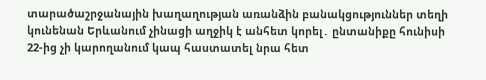տարածաշրջանային խաղաղության առանձին բանակցություններ տեղի կունենան Երևանում չինացի աղջիկ է անհետ կորել․ ընտանիքը հունիսի 22-ից չի կարողանում կապ հաստատել նրա հետ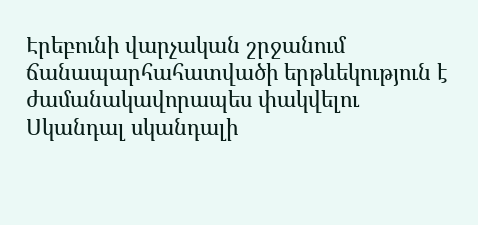Էրեբունի վարչական շրջանում ճանապարհահատվածի երթևեկություն է ժամանակավորապես փակվելու Սկանդալ սկանդալի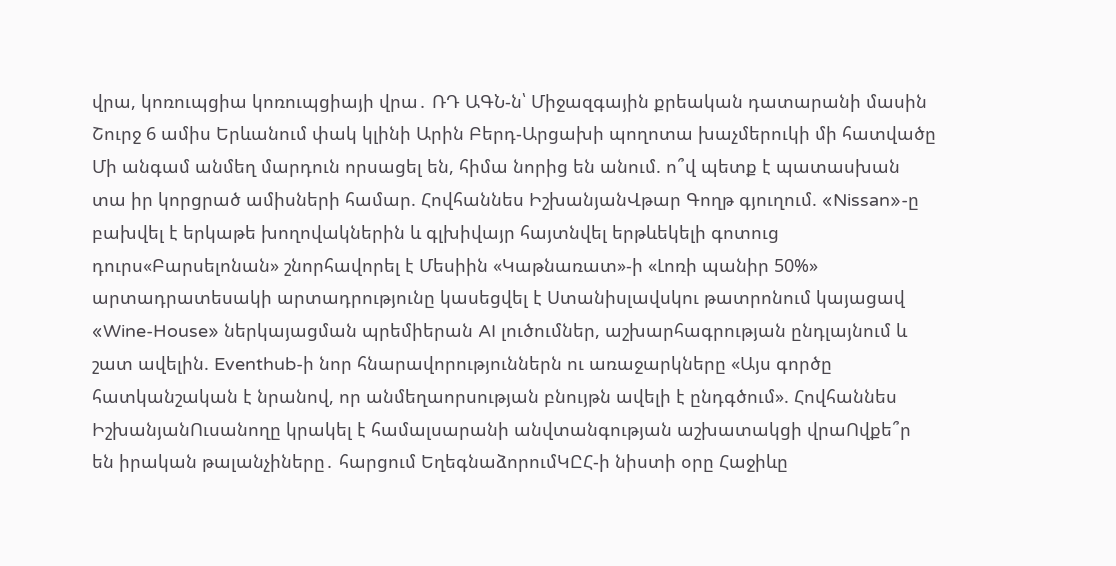վրա, կոռուպցիա կոռուպցիայի վրա․ ՌԴ ԱԳՆ-ն՝ Միջազգային քրեական դատարանի մասին Շուրջ 6 ամիս Երևանում փակ կլինի Արին Բերդ-Արցախի պողոտա խաչմերուկի մի հատվածը Մի անգամ անմեղ մարդուն որսացել են, հիմա նորից են անում. ո՞վ պետք է պատասխան տա իր կորցրած ամիսների համար. Հովհաննես ԻշխանյանՎթար Գողթ գյուղում. «Nissan»-ը բախվել է երկաթե խողովակներին և գլխիվայր հայտնվել երթևեկելի գոտուց դուրս«Բարսելոնան» շնորհավորել է Մեսիին «Կաթնառատ»-ի «Լոռի պանիր 50%» արտադրատեսակի արտադրությունը կասեցվել է Ստանիսլավսկու թատրոնում կայացավ «Wine-House» ներկայացման պրեմիերան AI լուծումներ, աշխարհագրության ընդլայնում և շատ ավելին. Eventhub-ի նոր հնարավորություններն ու առաջարկները «Այս գործը հատկանշական է նրանով, որ անմեղաորսության բնույթն ավելի է ընդգծում». Հովհաննես ԻշխանյանՈւսանողը կրակել է համալսարանի անվտանգության աշխատակցի վրաՈվքե՞ր են իրական թալանչիները․ հարցում ԵղեգնաձորումԿԸՀ-ի նիստի օրը Հաջիևը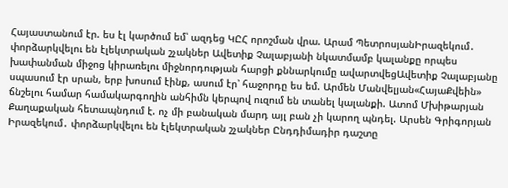Հայաստանում էր. ես էլ կարծում եմ՝ ազդեց ԿԸՀ որոշման վրա. Արամ ՊետրոսյանԻրազեկում․ փորձարկվելու են էլեկտրական շչակներ Ավետիք Չալաբյանի նկատմամբ կալանքը որպես խափանման միջոց կիրառելու միջնորդության հարցի քննարկումը ավարտվեցԱվետիք Չալաբյանը սպասում էր սրան, երբ խոսում էինք, ասում էր՝ հաջորդը ես եմ. Արմեն Մանվելյան«ՀայաՔվեին» ճնշելու համար համակարգողին անհիմն կերպով ուզում են տանել կալանքի. Ատոմ Մխիթարյան Քաղաքական հետապնդում է. ոչ մի բանական մարդ այլ բան չի կարող պնդել. Արսեն Գրիգորյան Իրազեկում․ փորձարկվելու են էլեկտրական շչակներ Ընդդիմադիր դաշտը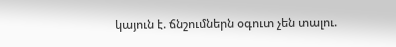կայուն է. ճնշումներն օգուտ չեն տալու.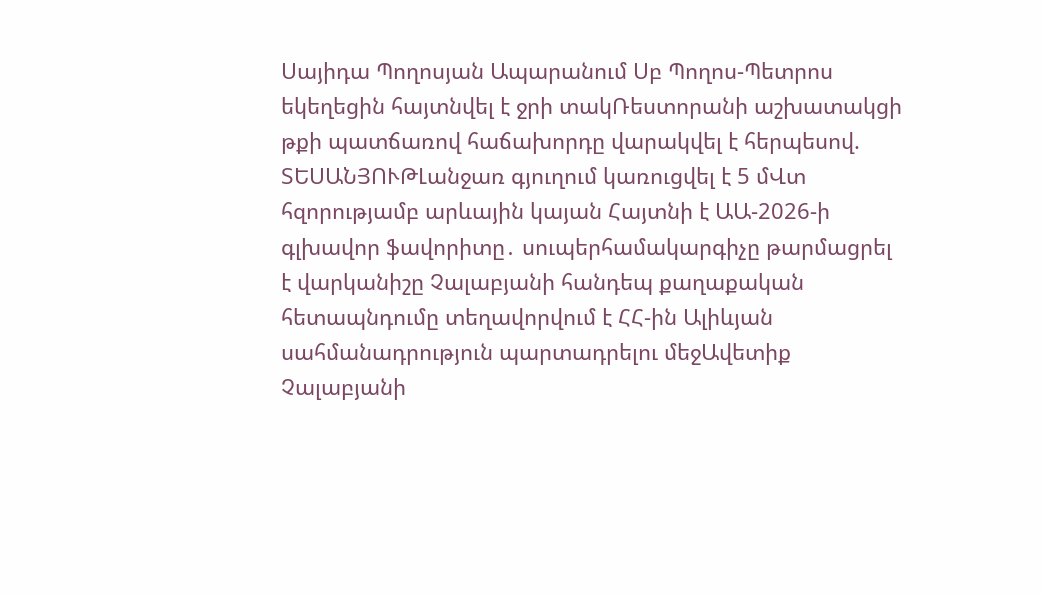Սայիդա Պողոսյան Ապարանում Սբ Պողոս-Պետրոս եկեղեցին հայտնվել է ջրի տակՌեստորանի աշխատակցի թքի պատճառով հաճախորդը վարակվել է հերպեսով. ՏԵՍԱՆՅՈՒԹԼանջառ գյուղում կառուցվել է 5 մՎտ հզորությամբ արևային կայան Հայտնի է ԱԱ-2026-ի գլխավոր ֆավորիտը․ սուպերհամակարգիչը թարմացրել է վարկանիշը Չալաբյանի հանդեպ քաղաքական հետապնդումը տեղավորվում է ՀՀ-ին Ալիևյան սահմանադրություն պարտադրելու մեջԱվետիք Չալաբյանի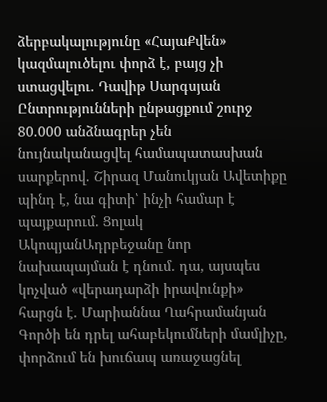ձերբակալությունը «ՀայաՔվեն» կազմալուծելու փորձ է, բայց չի ստացվելու. Դավիթ Սարգսյան Ընտրությունների ընթացքում շուրջ 80.000 անձնագրեր չեն նույնականացվել համապատասխան սարքերով. Շիրազ Մանուկյան Ավետիքը պինդ է, նա գիտի՝ ինչի համար է պայքարում. Ցոլակ ԱկոպյանԱդրբեջանը նոր նախապայման է դնում. դա, այսպես կոչված «վերադարձի իրավունքի» հարցն է. Մարիաննա Ղահրամանյան Գործի են դրել ահաբեկումների մամլիչը, փորձում են խուճապ առաջացնել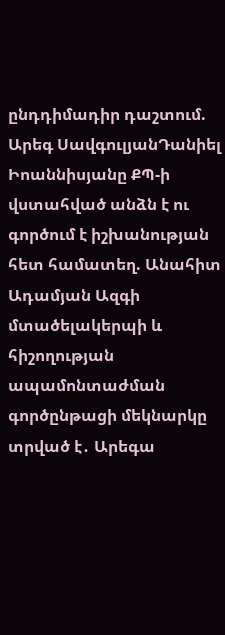ընդդիմադիր դաշտում. Արեգ ՍավգուլյանԴանիել Իոաննիսյանը ՔՊ-ի վստահված անձն է ու գործում է իշխանության հետ համատեղ. Անահիտ Ադամյան Ազգի մտածելակերպի և հիշողության ապամոնտաժման գործընթացի մեկնարկը տրված է․ Արեգա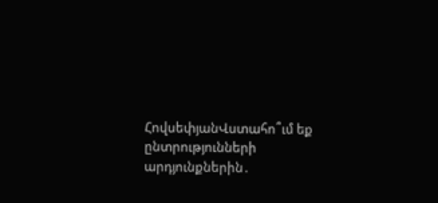ՀովսեփյանՎստահո՞ւմ եք ընտրությունների արդյունքներին․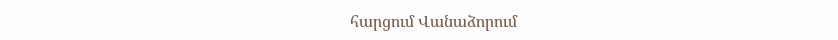հարցում Վանաձորում